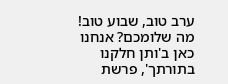ערב טוב, שבוע טוב! מה שלומכם? אנחנו כאן ב'ותן חלקנו בתורתך', פרשת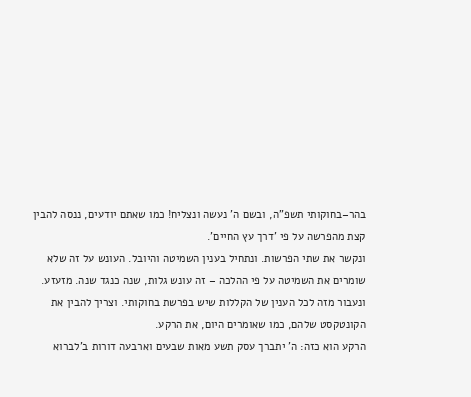בהר–בחוקותי תשפ"ה, ובשם ה' נעשה ונצליח! כמו שאתם יודעים, ננסה להבין קצת מהפרשה על פי 'דרך עץ החיים'.
ונקשר את שתי הפרשות. ונתחיל בענין השמיטה והיובל. העונש על זה שלא שומרים את השמיטה על פי ההלכה – זה עונש גלות, שנה כנגד שנה. מזעזע. ונעבור מזה לכל הענין של הקללות שיש בפרשת בחוקותי. וצריך להבין את הקונטקסט שלהם, כמו שאומרים היום, את הרקע.
הרקע הוא כזה: ה' יתברך עסק תשע מאות שבעים וארבעה דורות ב'לברוא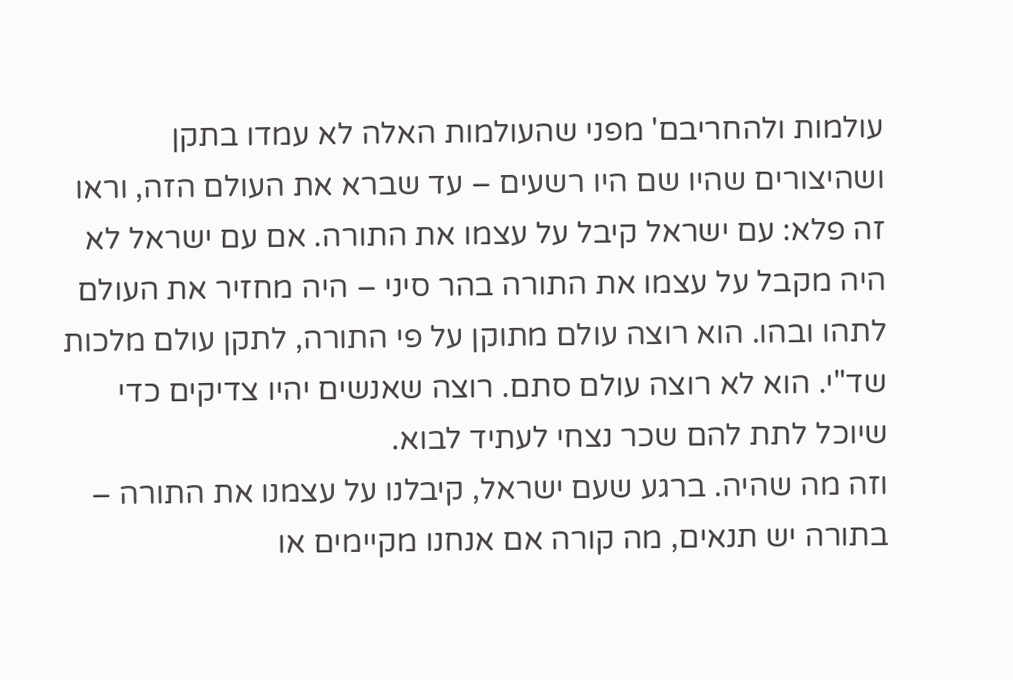עולמות ולהחריבם' מפני שהעולמות האלה לא עמדו בתקן ושהיצורים שהיו שם היו רשעים – עד שברא את העולם הזה, וראו זה פלא: עם ישראל קיבל על עצמו את התורה. אם עם ישראל לא היה מקבל על עצמו את התורה בהר סיני – היה מחזיר את העולם לתהו ובהו. הוא רוצה עולם מתוקן על פי התורה, לתקן עולם מלכות שד"י. הוא לא רוצה עולם סתם. רוצה שאנשים יהיו צדיקים כדי שיוכל לתת להם שכר נצחי לעתיד לבוא.
וזה מה שהיה. ברגע שעם ישראל, קיבלנו על עצמנו את התורה – בתורה יש תנאים, מה קורה אם אנחנו מקיימים או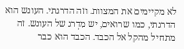לא מקיימים את המצוות. וזה הדרגתי. העונש הוא הדרגתי, כמו שרואים, יש מִדְרג של העונש. זה מתחיל מהקל אל הכבד. הכבד הוא כבר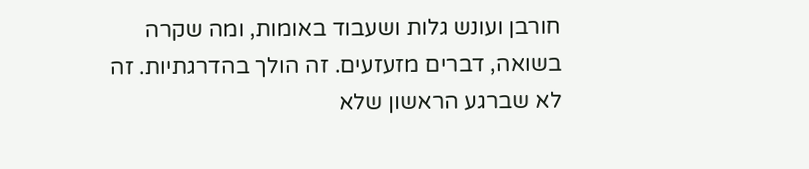חורבן ועונש גלות ושעבוד באומות, ומה שקרה בשואה, דברים מזעזעים. זה הולך בהדרגתיות. זה לא שברגע הראשון שלא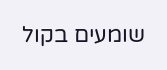שומעים בקול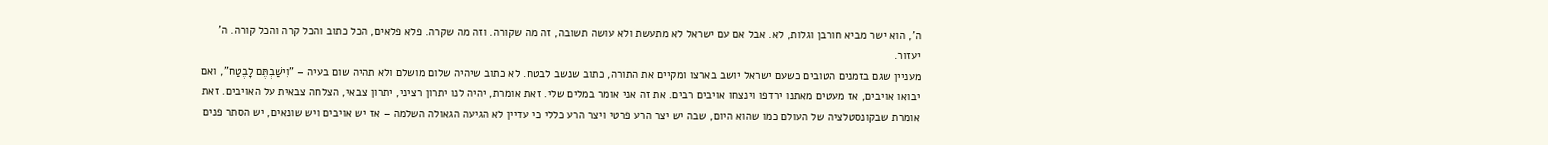ה', הוא ישר מביא חורבן וגלות, לא. אבל אם עם ישראל לא מתעשת ולא עושה תשובה, זה מה שקורה. וזה מה שקרה. פלא פלאים, הכל כתוב והכל קרה והכל קורה. ה' יעזור.
מעניין שגם בזמנים הטובים כשעם ישראל יושב בארצו ומקיים את התורה, כתוב שנשב לבטח. לא כתוב שיהיה שלום מושלם ולא תהיה שום בעיה – "וִישַׁבְתֶּם לָבֶטַח", ואם יבואו אויבים, אז מעטים מאתנו ירדפו וינצחו אויבים רבים. את זה אני אומר במלים שלי. זאת אומרת, יהיה לנו יתרון רציני, יתרון צבאי, הצלחה צבאית על האויבים. זאת אומרת שבקונסטלציה של העולם כמו שהוא היום, שבה יש יצר הרע פרטי ויצר הרע כללי כי עדיין לא הגיעה הגאולה השלמה – אז יש אויבים ויש שונאים, יש הסתר פנים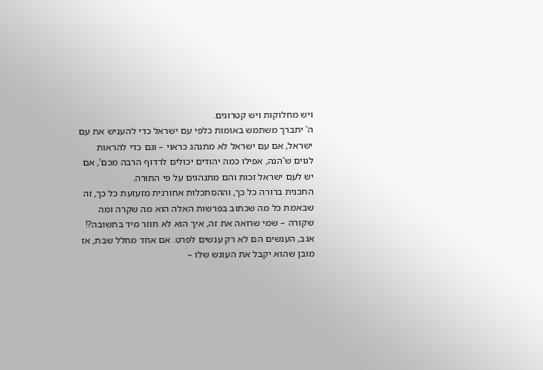ויש מחלוקות ויש קטרוגים.
ה' יתברך משתמש באומות כלפי עם ישראל כדי להעניש את עם ישראל, אם עם ישראל לא מתנהג כראוי – וגם כדי להראות לגוים ש'הנה, אפילו כמה יהודים יכולים לרדוף הרבה מכם', אם יש לעם ישראל זכות והם מתנהגים על פי התורה.
התכנית ברורה כל כך, וההסתכלות אחורנית מזעזעת כל כך, זה שבאמת כל מה שכתוב בפרשות האלה הוא מה שקרה ומה שקורה – שמי שרואה את זה, איך הוא לא חוזר מיד בתשובה?!
אגב, הענשים הם לא רק ענשים לפרט. אם אחד מחלל שבת, אז מובן שהוא יקבל את העונש שלו –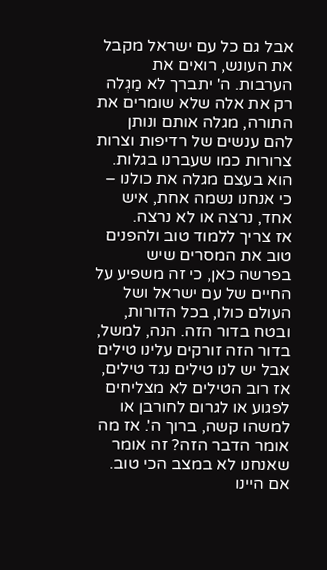אבל גם כל עם ישראל מקבל את העונש, רואים את הערבות. ה' יתברך לא מַגְלה רק את אלה שלא שומרים את התורה, מגלה אותם ונותן להם ענשים של רדיפות וצרות צרורות כמו שעברנו בגלות. הוא בעצם מגלה את כולנו – כי אנחנו נשמה אחת, איש אחד, נרצה או לא נרצה.
אז צריך ללמוד טוב ולהפנים טוב את המסרים שיש בפרשה כאן, כי זה משפיע על החיים של עם ישראל ושל העולם כולו, בכל הדורות, ובטח בדור הזה. הנה, למשל, בדור הזה זורקים עלינו טילים אבל יש לנו טילים נגד טילים, אז רוב הטילים לא מצליחים לפגוע או לגרום לחורבן או למשהו קשה, ברוך ה'. אז מה אומר הדבר הזה? זה אומר שאנחנו לא במצב הכי טוב. אם היינו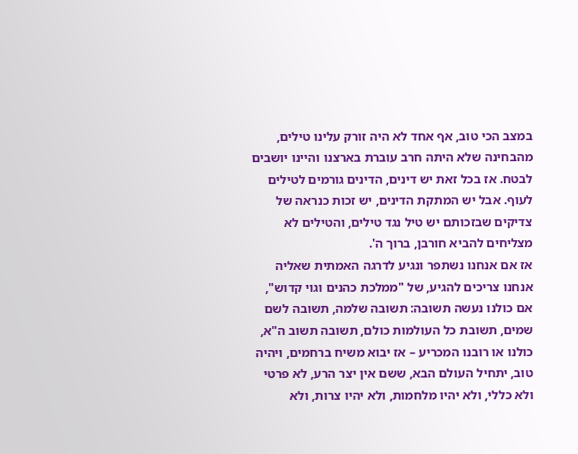במצב הכי טוב, אף אחד לא היה זורק עלינו טילים, מהבחינה שלא היתה חרב עוברת בארצנו והיינו יושבים לבטח. אז בכל זאת יש דינים, הדינים גורמים לטילים לעוף. אבל יש המתקת הדינים, יש זכות כנראה של צדיקים שבזכותם יש טיל נגד טילים, והטילים לא מצליחים להביא חורבן, ברוך ה'.
אז אם אנחנו נשתפר ונגיע לדרגה האמתית שאליה אנחנו צריכים להגיע, של "ממלכת כהנים וגוי קדוש", אם כולנו נעשה תשובה: תשובה שלמה, תשובה לשם שמים, תשובת כל העולמות כולם, תשובה תשוב ה"א, כולנו או רובנו המכריע – אז יבוא משיח ברחמים, ויהיה טוב, יתחיל העולם הבא, ששם אין יצר הרע, לא פרטי ולא כללי, ולא יהיו מלחמות, ולא יהיו צרות, ולא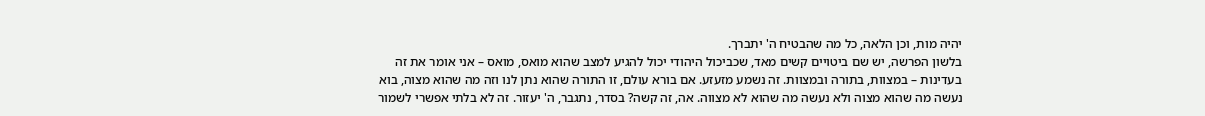יהיה מות, וכן הלאה, כל מה שהבטיח ה' יתברך.
בלשון הפרשה, יש שם ביטויים קשים מאד, שכביכול היהודי יכול להגיע למצב שהוא מואס, מואס – אני אומר את זה בעדינות – במצוות, בתורה ובמצוות. זה נשמע מזעזע. אם בורא עולם, זו התורה שהוא נתן לנו וזה מה שהוא מצוה, בוא נעשה מה שהוא מצוה ולא נעשה מה שהוא לא מצווה. אה, זה קשה? בסדר, נתגבר, ה' יעזור. זה לא בלתי אפשרי לשמור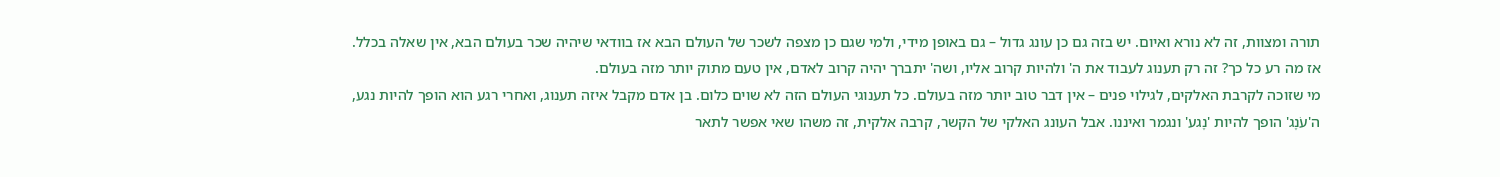תורה ומצוות, זה לא נורא ואיום. יש בזה גם כן עונג גדול – גם באופן מידי, ולמי שגם כן מצפה לשכר של העולם הבא אז בוודאי שיהיה שכר בעולם הבא, אין שאלה בכלל. אז מה רע כל כך? זה רק תענוג לעבוד את ה' ולהיות קרוב אליו, ושה' יתברך יהיה קרוב לאדם, אין טעם מתוק יותר מזה בעולם.
מי שזוכה לקרבת האלקים, לגילוי פנים – אין דבר טוב יותר מזה בעולם. כל תענוגי העולם הזה לא שוים כלום. בן אדם מקבל איזה תענוג, ואחרי רגע הוא הופך להיות נגע, ה'עֹנֶג' הופך להיות 'נֶגע' ונגמר ואיננו. אבל העונג האלקי של הקשר, קרבה אלקית, זה משהו שאי אפשר לתאר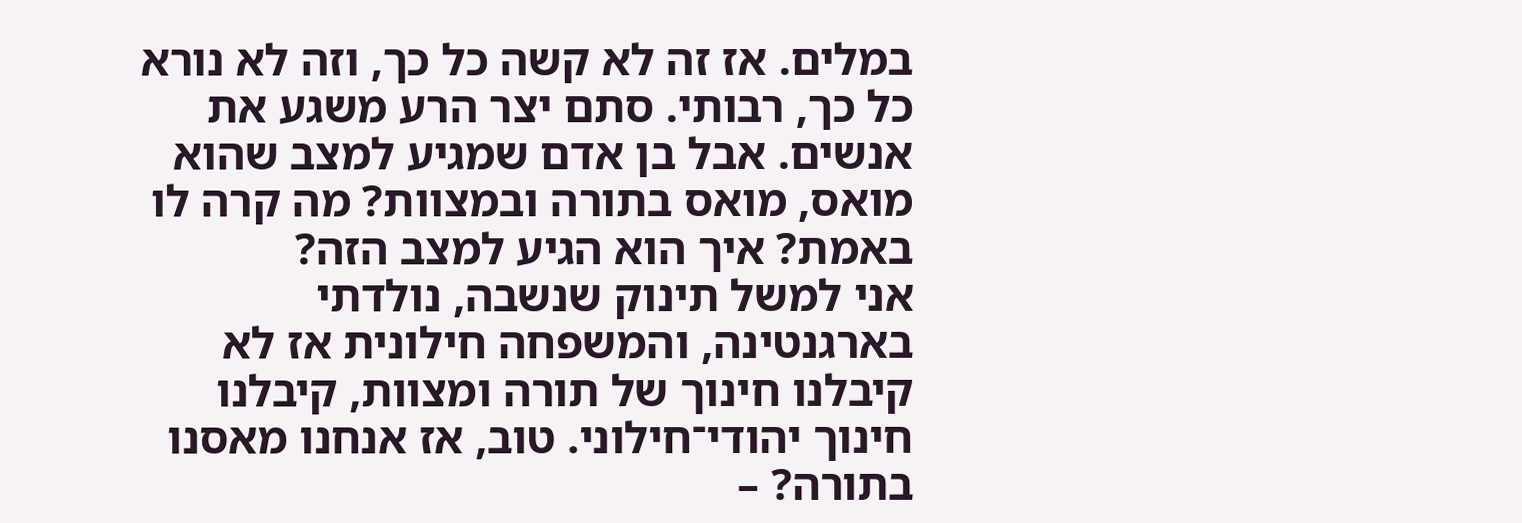במלים. אז זה לא קשה כל כך, וזה לא נורא כל כך, רבותי. סתם יצר הרע משגע את אנשים. אבל בן אדם שמגיע למצב שהוא מואס, מואס בתורה ובמצוות? מה קרה לו באמת? איך הוא הגיע למצב הזה?
אני למשל תינוק שנשבה, נולדתי בארגנטינה, והמשפחה חילונית אז לא קיבלנו חינוך של תורה ומצוות, קיבלנו חינוך יהודי־חילוני. טוב, אז אנחנו מאסנו בתורה? –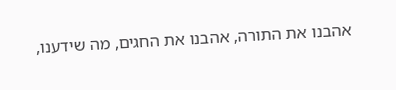אהבנו את התורה, אהבנו את החגים, מה שידענו,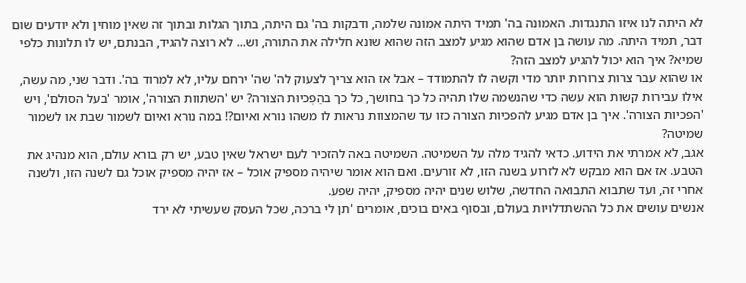לא היתה לנו איזו התנגדות. האמונה בה' תמיד היתה אמונה שלמה, ודבקות בה' גם היתה, בתוך הגלות ובתוך זה שאין מוחין ולא יודעים שום דבר, תמיד היתה. מה עושה בן אדם שהוא מגיע למצב הזה שהוא שונא חלילה את התורה, וש... לא רוצה להגיד, הבנתם, יש לו תלונות כלפי שמיא? איך הוא יכול להגיע למצב הזה?
או שהוא עבר צרות צרורות יותר מדי וקשה לו להתמודד – אבל אז הוא צריך לצעוק לה' שה' ירחם עליו, לא למרוד בה'. ודבר שני, מה עשה, אילו עבירות קשות הוא עשה כדי שהנשמה שלו תהיה כל כך בחושך, כל כך בהַפְכיוּת הצורה? יש 'השתוות הצורה', אומר 'בעל הסולם', ויש 'הפכיות הצורה'. איך בן אדם מגיע להפכיות הצורה כזו עד שהמצוות נראות לו משהו נורא ואיום?! במה נורא ואיום לשמור שבת או לשמור שמיטה?
אגב, לא אמרתי את הידוע. כדאי להגיד מלה על השמיטה. השמיטה באה להזכיר לעם ישראל שאין טבע, יש רק בורא עולם, הוא מנהיג את הטבע. אז אם הוא מבקש לא לזרוע בשנה הזו, לא זורעים. ואם הוא אומר שיהיה מספיק אוכל – אז יהיה מספיק אוכל גם לשנה הזו, ולשנה אחרי זה, ועד שתבוא התבואה החדשה, שלוש שנים יהיה מספיק, יהיה שפע.
אנשים עושים את כל ההשתדלויות בעולם, ובסוף באים בוכים, אומרים 'תן לי ברכה, שכל העסק שעשיתי לא ירד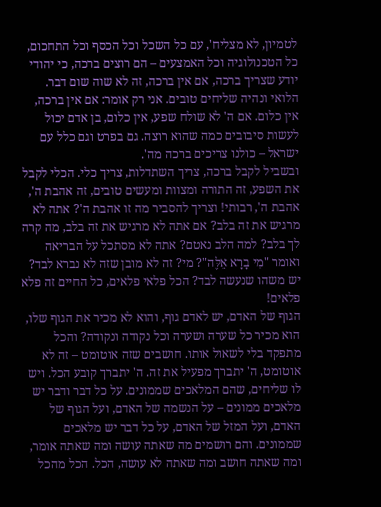לטמיון, לא מצליח', עם כל השכל וכל הכסף וכל התחכום, כל הטכנולוגיה וכל האמצעים – הם רוצים ברכה, כי יהודי יודע שצריך ברכה, אם אין ברכה, זה לא שוה שום דבר. הלואי ונהיה שליחים טובים. אני רק אומר: אם אין ברכה, אין כלום. אם ה' לא שולח שפע, אין כלום, בן אדם יכול לעשות סיבובים כמה שהוא רוצה. גם בפרט וגם כלל עם ישראל – כולנו צריכים ברכה מה'.
ובשביל לקבל ברכה, צריך השתדלות, צריך כלי. הכלי לקבל את השפע, זה התורה ומצוות ומעשים טובים, זה אהבת ה', אהבת ה', רבותי! וצריך להסביר מה זו אהבת ה'? אתה לא מרגיש את זה בלב? אם אתה לא מרגיש את זה בלב, מה קרה לך בלב? למה הלב נאטם? אתה לא מסתכל על הבריאה ואומר "מִי בָרָא אֵלֶּה"? מי? זה לא מובן שזה לא נברא לבד? יש משהו שנעשה לבד? הכל פלאי פלאים, כל החיים זה פלא פלאים!
הגוף של האדם, יש לאדם גוף, והוא לא מכיר את הגוף שלו, הוא מכיר כל שערה ושערה וכל נקודה ונקודה? והכל מתפקד בלי לשאול אותו. חושבים שזה אוטומט – זה לא אוטומט, ה' יתברך מפעיל את זה. ה' יתברך קובע הכל. ויש לו שליחים, שהם המלאכים שממונים. על כל דבר ודבר יש מלאכים ממונים – על הנשמה של האדם, ועל הגוף של האדם, ועל המזל של האדם, על כל דבר יש מלאכים שממונים. והם רושמים מה שאתה עושה ומה שאתה אומר, ומה שאתה חושב ומה שאתה לא עושה, הכל. הכל מהכל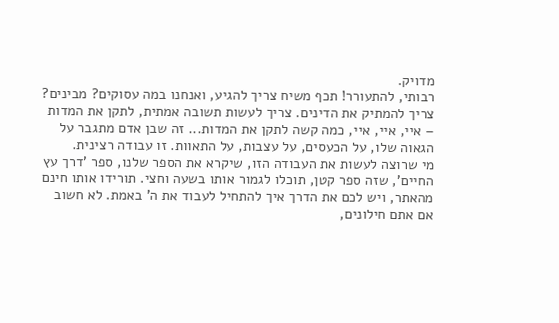מדויק.
רבותי, להתעורר! תכף משיח צריך להגיע, ואנחנו במה עסוקים? מבינים? צריך להמתיק את הדינים. צריך לעשות תשובה אמתית, לתקן את המדות – איי, איי, איי, כמה קשה לתקן את המדות... זה שבן אדם מתגבר על הגאוה שלו, על הכעסים, על עצבות, על התאוות. זו עבודה רצינית.
מי שרוצה לעשות את העבודה הזו, שיקרא את הספר שלנו, ספר 'דרך עץ החיים', שזה ספר קטן, תוכלו לגמור אותו בשעה וחצי. תורידו אותו חינם מהאתר, ויש לכם את הדרך איך להתחיל לעבוד את ה' באמת. לא חשוב אם אתם חילונים,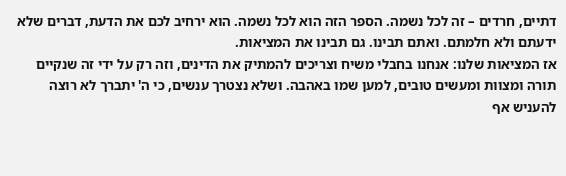דתיים, חרדים – זה לכל נשמה. הספר הזה הוא לכל נשמה. הוא ירחיב לכם את הדעת, דברים שלא ידעתם ולא חלמתם. ואתם תבינו. גם תבינו את המציאות.
אז המציאות שלנו: אנחנו בחבלי משיח וצריכים להמתיק את הדינים, וזה רק על ידי זה שנקיים תורה ומצוות ומעשים טובים, למען שמו באהבה. ושלא נצטרך ענשים, כי ה' יתברך לא רוצה להעניש אף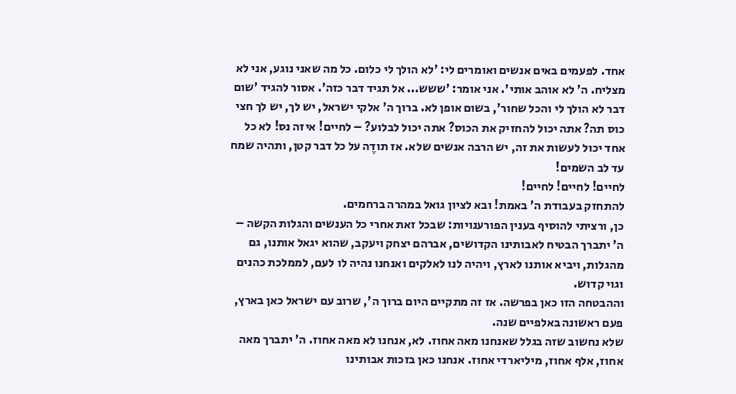אחד. לפעמים באים אנשים ואומרים לי: 'לא הולך לי כלום. כל מה שאני נוגע, אני לא מצליח. ה' לא אוהב אותי'. אני אומר: 'ששש... אל תגיד דבר כזה'. אסור להגיד 'שום דבר לא הולך לי והכל שחור', בשום אופן לא. ברוך ה' אלקי ישראל, יש לך, יש לך חצי כוס תה? אתה יכול להחזיק את הכוס? אתה יכול לבלוע? – לחיים! איזה נס! לא כל אחד יכול לעשות את זה, יש הרבה אנשים שלא. אז תודֶה על כל דבר קטן, ותהיה שמח עד לב השמים!
לחיים! לחיים! לחיים!
להתחזק בעבודת ה' באמת! ובא לציון גואל במהרה ברחמים.
כן, ורציתי להוסיף בענין הפורענויות: שבכל זאת אחרי כל הענשים והגלות הקשה – ה' יתברך הבטיח לאבותינו הקדושים, אברהם יצחק ויעקב, שהוא יגאל אותנו, גם מהגלות, ויביא אותנו לארץ, ויהיה לנו לאלקים ואנחנו נהיה לו לעם, לממלכת כהנים וגוי קדוש.
וההבטחה הזו כאן בפרשה. אז זה מתקיים היום ברוך ה', שרוב עם ישראל כאן בארץ, פעם ראשונה באלפיים שנה.
שלא נחשוב שזה בגלל שאנחנו מאה אחוז. לא, אנחנו לא מאה אחוז. ה' יתברך מאה אחוז, אלף אחוז, מיליארדי אחוז. אנחנו כאן בזכות אבותינו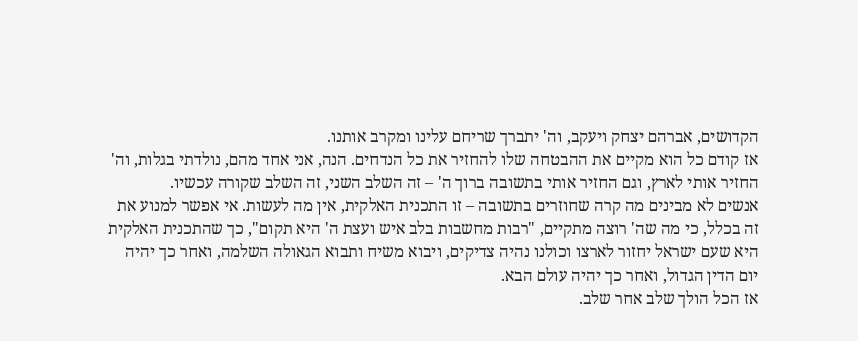הקדושים, אברהם יצחק ויעקב, וה' יתברך שריחם עלינו ומקרב אותנו.
אז קודם כל הוא מקיים את ההבטחה שלו להחזיר את כל הנדחים. הנה, אני אחד מהם, נולדתי בגלות, וה' החזיר אותי לארץ, וגם החזיר אותי בתשובה ברוך ה' – זה השלב השני, זה השלב שקורה עכשיו.
אנשים לא מבינים מה קרה שחוזרים בתשובה – זו התכנית האלקית, אין מה לעשות. אי אפשר למנוע את זה בכלל, כי מה שה' רוצה מתקיים, "רבות מחשבות בלב איש ועצת ה' היא תקום", כך שהתכנית האלקית היא שעם ישראל יחזור לארצו וכולנו נהיה צדיקים, ויבוא משיח ותבוא הגאולה השלמה, ואחר כך יהיה יום הדין הגדול, ואחר כך יהיה עולם הבא.
אז הכל הולך שלב אחר שלב.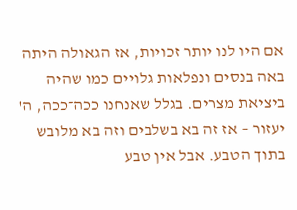אם היו לנו יותר זכויות, אז הגאולה היתה באה בנסים ונפלאות גלויים כמו שהיה ביציאת מצרים. בגלל שאנחנו ככה־ככה, ה' יעזור – אז זה בא בשלבים וזה בא מלובש בתוך הטבע. אבל אין טבע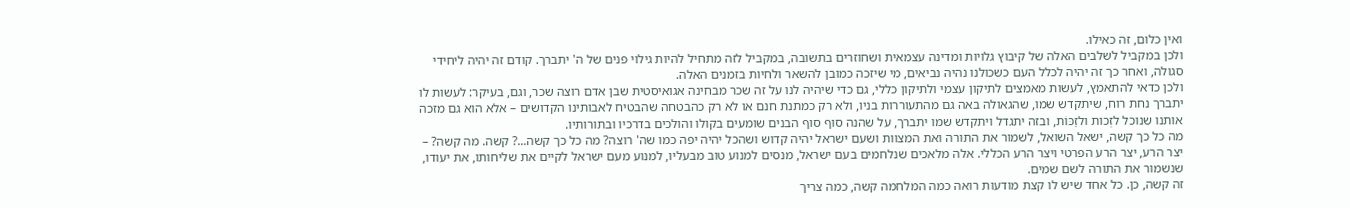ואין כלום, זה כאילו.
ולכן במקביל לשלבים האלה של קיבוץ גלויות ומדינה עצמאית ושחוזרים בתשובה, במקביל לזה מתחיל להיות גילוי פנים של ה' יתברך. קודם זה יהיה ליחידי סגולה, ואחר כך זה יהיה לכלל העם כשכולנו נהיה נביאים, מי שיזכה כמובן להשאר ולחיות בזמנים האלה.
ולכן כדאי להתאמץ, לעשות מאמצים לתיקון עצמי ולתיקון כללי, גם כדי שיהיה לנו על זה שכר מבחינה אגואיסטית שבן אדם רוצה שכר, וגם, בעיקר: לעשות לו יתברך נחת רוח, שיתקדש שמו, שהגאולה באה גם מהתעוררות בניו, ולא רק כמתנת חנם או לא רק כהבטחה שהבטיח לאבותינו הקדושים – אלא הוא גם מזכה אותנו שנוכל לזְכות ולזַכּוֹת, ובזה יתגדל ויתקדש שמו יתברך, על שהנה סוף סוף הבנים שומעים בקולו והולכים בדרכיו ובתורותיו.
מה כל כך קשה, ישאל השואל, לשמור את התורה ואת המצוות ושעם ישראל יהיה קדוש ושהכל יהיה יפה כמו שה' רוצה? מה כל כך קשה...? קשה. מה קשה? – יצר הרע, יצר הרע הפרטי ויצר הרע הכללי. אלה מלאכים שנלחמים בעם ישראל, מנסים למנוע טוב מבעליו, למנוע מעם ישראל לקיים את שליחותו, את יעודו, שנשמור את התורה לשם שמים.
זה קשה, כן. כל אחד שיש לו קצת מודעות רואה כמה המלחמה קשה, כמה צריך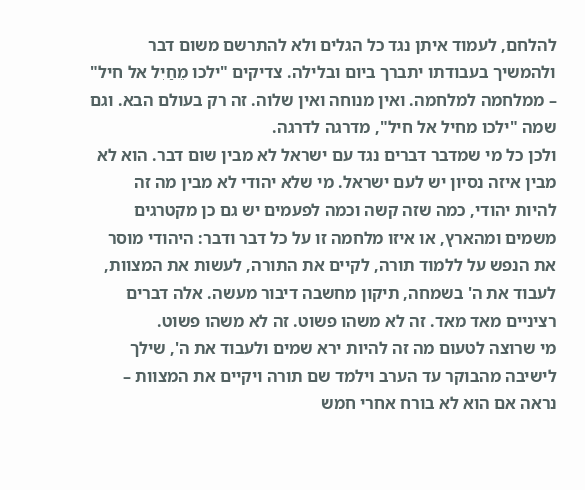להלחם, לעמוד איתן נגד כל הגלים ולא להתרשם משום דבר ולהמשיך בעבודתו יתברך ביום ובלילה. צדיקים "ילכו מֵחַיִל אל חיל" – ממלחמה למלחמה. ואין מנוחה ואין שלוה. זה רק בעולם הבא. וגם שמה "ילכו מחיל אל חיל", מדרגה לדרגה.
ולכן כל מי שמדבר דברים נגד עם ישראל לא מבין שום דבר. הוא לא מבין איזה נסיון יש לעם ישראל. מי שלא יהודי לא מבין מה זה להיות יהודי, כמה שזה קשה וכמה לפעמים יש גם כן מקטרגים משמים ומהארץ, או איזו מלחמה זו על כל דבר ודבר: היהודי מוסר את הנפש על ללמוד תורה, לקיים את התורה, לעשות את המצוות, לעבוד את ה' בשמחה, תיקון מחשבה דיבור מעשה. אלה דברים רציניים מאד מאד. זה לא משהו פשוט. זה לא משהו פשוט.
מי שרוצה לטעום מה זה להיות ירא שמים ולעבוד את ה', שילך לישיבה מהבוקר עד הערב וילמד שם תורה ויקיים את המצוות – נראה אם הוא לא בורח אחרי חמש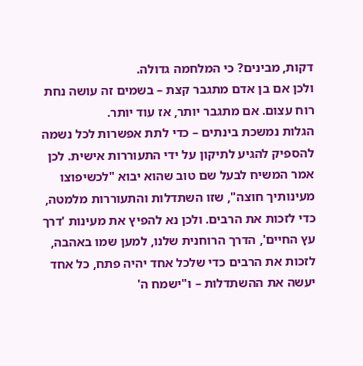דקות, מבינים? כי המלחמה גדולה.
ולכן אם בן אדם מתגבר קצת – בשמים זה עושה נחת רוח עצום. אם מתגבר יותר, אז עוד יותר.
הגלות נמשכת בינתים – כדי לתת אפשרות לכל נשמה להספיק להגיע לתיקון על ידי התעוררות אישית. לכן אמר המשיח לבעל שם טוב שהוא יבוא "לכשיפוצו מעינותיך חוצה", שזו השתדלות והתעוררות מלמטה, כדי לזכות את הרבים. ולכן נא להפיץ את מעינות 'דרך עץ החיים', הדרך הרוחנית שלנו, למען שמו באהבה, לזכות את הרבים כדי שלכל אחד יהיה פתח, כל אחד יעשה את ההשתדלות – ו"ישמח ה'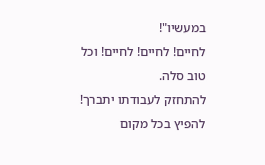במעשיו"!
לחיים! לחיים! לחיים! וכל טוב סלה.
להתחזק לעבודתו יתברך!
להפיץ בכל מקום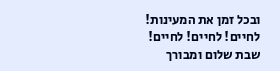ובכל זמן את המעינות!
לחיים! לחיים! לחיים!
שבת שלום ומבורך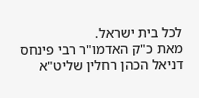לכל בית ישראל.
מאת כ"ק האדמו"ר רבי פינחס דניאל הכהן רחלין שליט"א